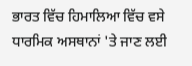ਭਾਰਤ ਵਿੱਚ ਹਿਮਾਲਿਆ ਵਿੱਚ ਵਸੇ ਧਾਰਮਿਕ ਅਸਥਾਨਾਂ 'ਤੇ ਜਾਣ ਲਈ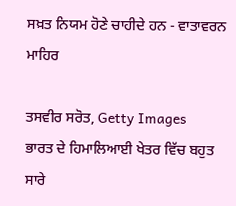ਸਖ਼ਤ ਨਿਯਮ ਹੋਣੇ ਚਾਹੀਦੇ ਹਨ - ਵਾਤਾਵਰਨ ਮਾਹਿਰ

ਤਸਵੀਰ ਸਰੋਤ, Getty Images
ਭਾਰਤ ਦੇ ਹਿਮਾਲਿਆਈ ਖੇਤਰ ਵਿੱਚ ਬਹੁਤ ਸਾਰੇ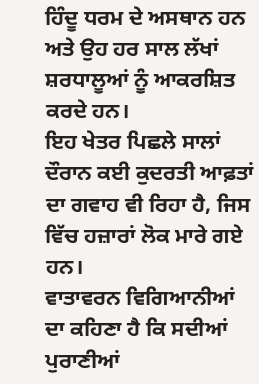ਹਿੰਦੂ ਧਰਮ ਦੇ ਅਸਥਾਨ ਹਨ ਅਤੇ ਉਹ ਹਰ ਸਾਲ ਲੱਖਾਂ ਸ਼ਰਧਾਲੂਆਂ ਨੂੰ ਆਕਰਸ਼ਿਤ ਕਰਦੇ ਹਨ।
ਇਹ ਖੇਤਰ ਪਿਛਲੇ ਸਾਲਾਂ ਦੌਰਾਨ ਕਈ ਕੁਦਰਤੀ ਆਫ਼ਤਾਂ ਦਾ ਗਵਾਹ ਵੀ ਰਿਹਾ ਹੈ, ਜਿਸ ਵਿੱਚ ਹਜ਼ਾਰਾਂ ਲੋਕ ਮਾਰੇ ਗਏ ਹਨ।
ਵਾਤਾਵਰਨ ਵਿਗਿਆਨੀਆਂ ਦਾ ਕਹਿਣਾ ਹੈ ਕਿ ਸਦੀਆਂ ਪੁਰਾਣੀਆਂ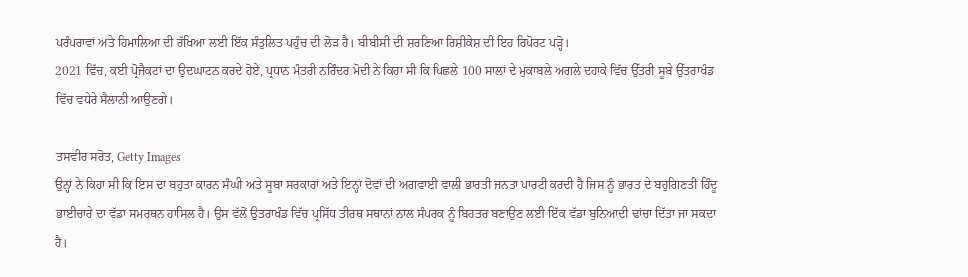ਪਰੰਪਰਾਵਾਂ ਅਤੇ ਹਿਮਾਲਿਆ ਦੀ ਰੱਖਿਆ ਲਈ ਇੱਕ ਸੰਤੁਲਿਤ ਪਹੁੰਚ ਦੀ ਲੋੜ ਹੈ। ਬੀਬੀਸੀ ਦੀ ਸ਼ਰਣਿਆ ਰਿਸ਼ੀਕੇਸ਼ ਦੀ ਇਹ ਰਿਪੋਰਟ ਪੜ੍ਹੋ।
2021 ਵਿੱਚ, ਕਈ ਪ੍ਰੋਜੈਕਟਾਂ ਦਾ ਉਦਘਾਟਨ ਕਰਦੇ ਹੋਏ, ਪ੍ਰਧਾਨ ਮੰਤਰੀ ਨਰਿੰਦਰ ਮੋਦੀ ਨੇ ਕਿਹਾ ਸੀ ਕਿ ਪਿਛਲੇ 100 ਸਾਲਾਂ ਦੇ ਮੁਕਾਬਲੇ ਅਗਲੇ ਦਹਾਕੇ ਵਿੱਚ ਉੱਤਰੀ ਸੂਬੇ ਉੱਤਰਾਖੰਡ ਵਿੱਚ ਵਧੇਰੇ ਸੈਲਾਨੀ ਆਉਣਗੇ।

ਤਸਵੀਰ ਸਰੋਤ, Getty Images
ਉਨ੍ਹਾਂ ਨੇ ਕਿਹਾ ਸੀ ਕਿ ਇਸ ਦਾ ਬਹੁਤਾ ਕਾਰਨ ਸੰਘੀ ਅਤੇ ਸੂਬਾ ਸਰਕਾਰਾਂ ਅਤੇ ਇਨ੍ਹਾਂ ਦੋਵਾਂ ਦੀ ਅਗਵਾਈ ਵਾਲੀ ਭਾਰਤੀ ਜਨਤਾ ਪਾਰਟੀ ਕਰਦੀ ਹੈ ਜਿਸ ਨੂੰ ਭਾਰਤ ਦੇ ਬਹੁਗਿਣਤੀ ਹਿੰਦੂ ਭਾਈਚਾਰੇ ਦਾ ਵੱਡਾ ਸਮਰਥਨ ਹਾਸਿਲ ਹੈ। ਉਸ ਵੱਲੋਂ ਉਤਰਾਖੰਡ ਵਿੱਚ ਪ੍ਰਸਿੱਧ ਤੀਰਥ ਸਥਾਨਾਂ ਨਾਲ ਸੰਪਰਕ ਨੂੰ ਬਿਹਤਰ ਬਣਾਉਣ ਲਈ ਇੱਕ ਵੱਡਾ ਬੁਨਿਆਦੀ ਢਾਂਚਾ ਦਿੱਤਾ ਜਾ ਸਕਦਾ ਹੈ।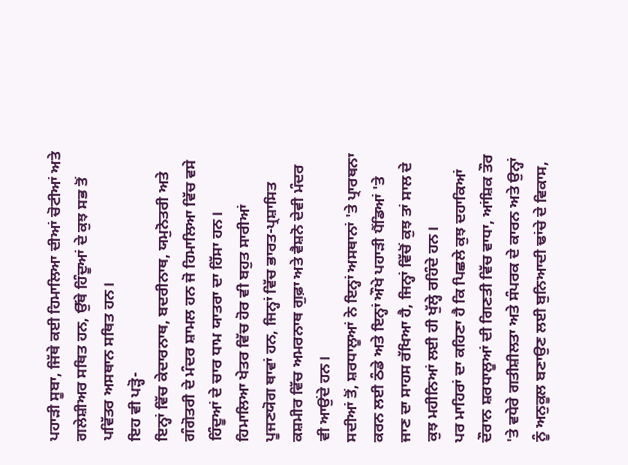ਪਹਾੜੀ ਸੂਬਾ, ਜਿੱਥੇ ਕਈ ਹਿਮਾਲਿਆ ਦੀਆਂ ਚੋਟੀਆਂ ਅਤੇ ਗਲੇਸ਼ੀਅਰ ਸਥਿਤ ਹਨ, ਉੱਥੇ ਹਿੰਦੂਆਂ ਦੇ ਕੁਝ ਸਭ ਤੋਂ ਪਵਿੱਤਰ ਅਸਥਾਨ ਸਥਿਤ ਹਨ।
ਇਹ ਵੀ ਪੜ੍ਹੋ-
ਇਨ੍ਹਾਂ ਵਿੱਚ ਕੇਦਾਰਨਾਥ, ਬਦਰੀਨਾਥ, ਯਮੁਨੋਤਰੀ ਅਤੇ ਗੰਗੋਤਰੀ ਦੇ ਮੰਦਰ ਸ਼ਾਮਲ ਹਨ ਜੋ ਹਿਮਾਲਿਆ ਵਿੱਚ ਵਸੇ ਹਿੰਦੂਆਂ ਦੇ ਚਾਰ ਧਾਮ ਯਾਤਰਾ ਦਾ ਹਿੱਸਾ ਹਨ।
ਹਿਮਾਲਿਆ ਖੇਤਰ ਵਿੱਚ ਹੋਰ ਵੀ ਬਹੁਤ ਸਾਰੀਆਂ ਪੂਜਣਯੋਗ ਥਾਵਾਂ ਹਨ, ਜਿਨ੍ਹਾਂ ਵਿੱਚ ਭਾਰਤ-ਪ੍ਰਸ਼ਾਸਿਤ ਕਸ਼ਮੀਰ ਵਿੱਚ ਅਮਰਨਾਥ ਗੁਫ਼ਾ ਅਤੇ ਵੈਸ਼ਨੋ ਦੇਵੀ ਮੰਦਰ ਵੀ ਆਉਂਦੇ ਹਨ।
ਸਦੀਆਂ ਤੋਂ, ਸ਼ਰਧਾਲੂਆਂ ਨੇ ਇਨ੍ਹਾਂ ਅਸਥਾਨਾਂ 'ਤੇ ਪ੍ਰਾਰਥਨਾ ਕਰਨ ਲਈ ਠੰਡੇ ਅਤੇ ਇਨ੍ਹਾਂ ਔਖੇ ਪਹਾੜੀ ਪੈਂਡਿਆਂ 'ਤੇ ਜਾਣ ਦਾ ਸਾਹਸ ਰੱਖਿਆ ਹੈ, ਜਿਨ੍ਹਾਂ ਵਿੱਚੋਂ ਕੁਝ ਤਾਂ ਸਾਲ ਦੇ ਕੁਝ ਮਹੀਨਿਆਂ ਲਈ ਹੀ ਖੁੱਲ੍ਹੇ ਰਹਿੰਦੇ ਹਨ।
ਪਰ ਮਾਹਿਰਾਂ ਦਾ ਕਹਿਣਾ ਹੈ ਕਿ ਪਿਛਲੇ ਕੁਝ ਦਹਾਕਿਆਂ ਦੌਰਾਨ ਸ਼ਰਧਾਲੂਆਂ ਦੀ ਗਿਣਤੀ ਵਿੱਚ ਵਾਧਾ, ਆਂਸ਼ਿਕ ਤੌਰ 'ਤੇ ਵਧੇਰੇ ਗਤੀਸ਼ੀਲਤਾ ਅਤੇ ਸੰਪਰਕ ਦੇ ਕਾਰਨ ਅਤੇ ਉਨ੍ਹਾਂ ਨੂੰ ਅਨੁਕੂਲ ਬਣਾਉਣ ਲਈ ਬੁਨਿਆਦੀ ਢਾਂਚੇ ਦੇ ਵਿਕਾਸ,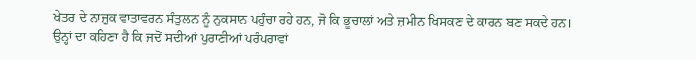ਖੇਤਰ ਦੇ ਨਾਜ਼ੁਕ ਵਾਤਾਵਰਨ ਸੰਤੁਲਨ ਨੂੰ ਨੁਕਸਾਨ ਪਹੁੰਚਾ ਰਹੇ ਹਨ, ਜੋ ਕਿ ਭੂਚਾਲਾਂ ਅਤੇ ਜ਼ਮੀਨ ਖਿਸਕਣ ਦੇ ਕਾਰਨ ਬਣ ਸਕਦੇ ਹਨ।
ਉਨ੍ਹਾਂ ਦਾ ਕਹਿਣਾ ਹੈ ਕਿ ਜਦੋਂ ਸਦੀਆਂ ਪੁਰਾਣੀਆਂ ਪਰੰਪਰਾਵਾਂ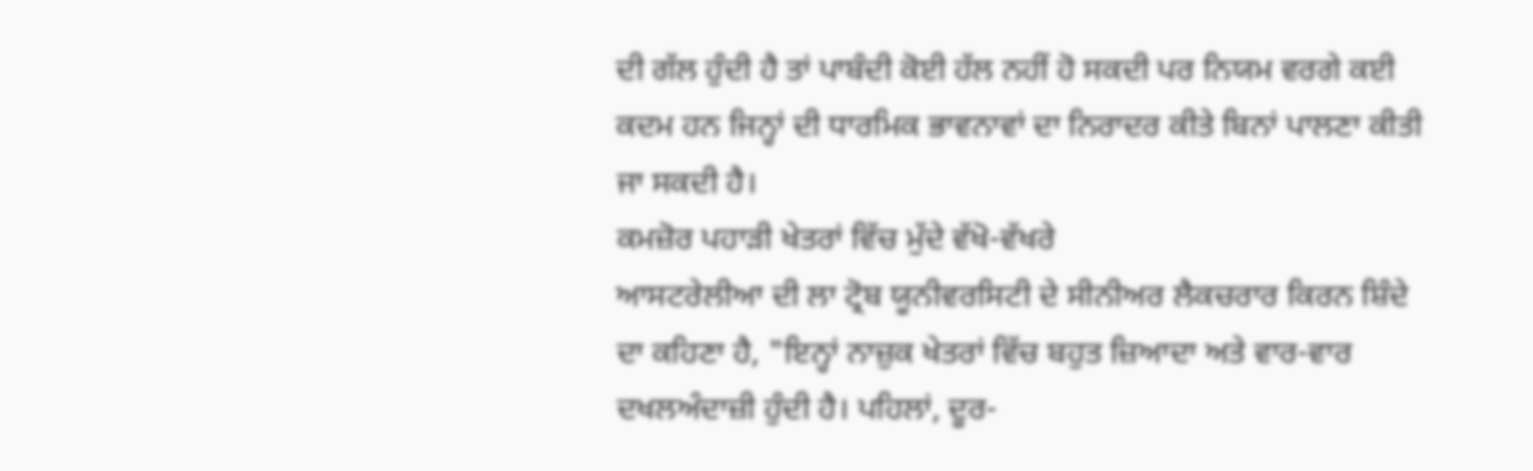ਦੀ ਗੱਲ ਹੁੰਦੀ ਹੈ ਤਾਂ ਪਾਬੰਦੀ ਕੋਈ ਹੱਲ ਨਹੀਂ ਹੋ ਸਕਦੀ ਪਰ ਨਿਯਮ ਵਰਗੇ ਕਈ ਕਦਮ ਹਨ ਜਿਨ੍ਹਾਂ ਦੀ ਧਾਰਮਿਕ ਭਾਵਨਾਵਾਂ ਦਾ ਨਿਰਾਦਰ ਕੀਤੇ ਬਿਨਾਂ ਪਾਲਣਾ ਕੀਤੀ ਜਾ ਸਕਦੀ ਹੈ।
ਕਮਜ਼ੋਰ ਪਹਾੜੀ ਖੇਤਰਾਂ ਵਿੱਚ ਮੁੱਦੇ ਵੱਖੋ-ਵੱਖਰੇ
ਆਸਟਰੇਲੀਆ ਦੀ ਲਾ ਟ੍ਰੋਬ ਯੂਨੀਵਰਸਿਟੀ ਦੇ ਸੀਨੀਅਰ ਲੈਕਚਰਾਰ ਕਿਰਨ ਸ਼ਿੰਦੇ ਦਾ ਕਹਿਣਾ ਹੈ, "ਇਨ੍ਹਾਂ ਨਾਜ਼ੁਕ ਖੇਤਰਾਂ ਵਿੱਚ ਬਹੁਤ ਜ਼ਿਆਦਾ ਅਤੇ ਵਾਰ-ਵਾਰ ਦਖਲਅੰਦਾਜ਼ੀ ਹੁੰਦੀ ਹੈ। ਪਹਿਲਾਂ, ਦੂਰ-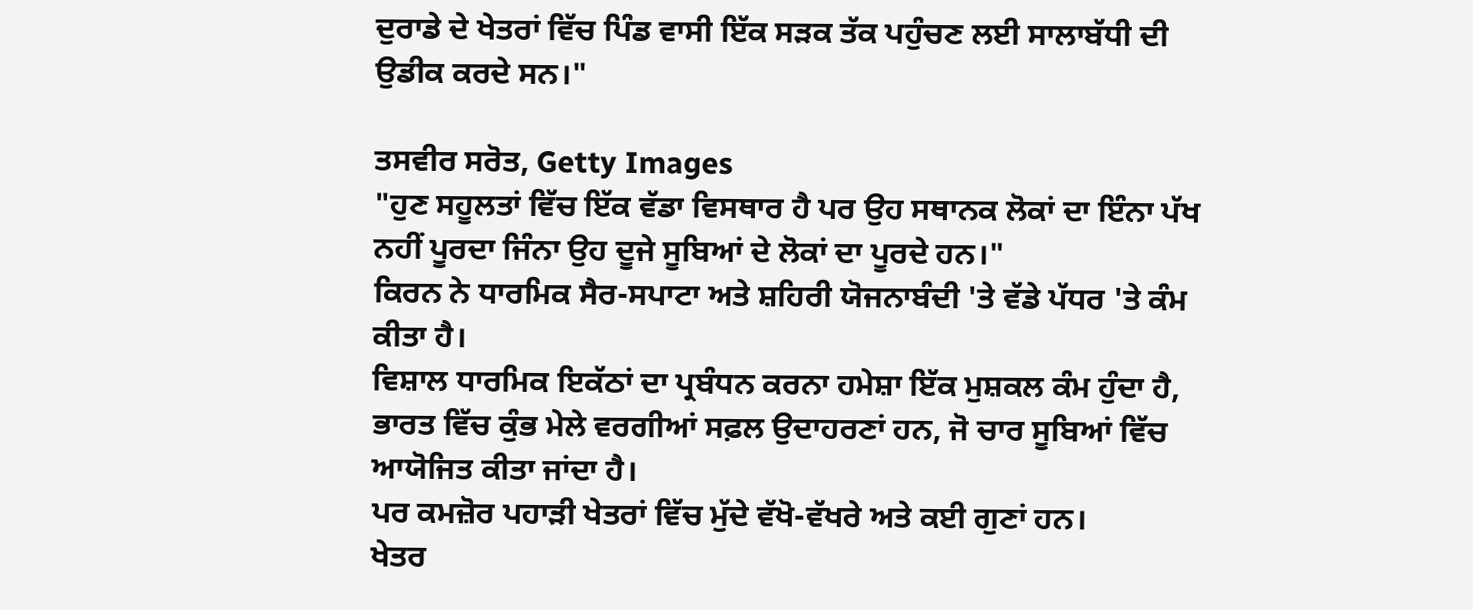ਦੁਰਾਡੇ ਦੇ ਖੇਤਰਾਂ ਵਿੱਚ ਪਿੰਡ ਵਾਸੀ ਇੱਕ ਸੜਕ ਤੱਕ ਪਹੁੰਚਣ ਲਈ ਸਾਲਾਬੱਧੀ ਦੀ ਉਡੀਕ ਕਰਦੇ ਸਨ।"

ਤਸਵੀਰ ਸਰੋਤ, Getty Images
"ਹੁਣ ਸਹੂਲਤਾਂ ਵਿੱਚ ਇੱਕ ਵੱਡਾ ਵਿਸਥਾਰ ਹੈ ਪਰ ਉਹ ਸਥਾਨਕ ਲੋਕਾਂ ਦਾ ਇੰਨਾ ਪੱਖ ਨਹੀਂ ਪੂਰਦਾ ਜਿੰਨਾ ਉਹ ਦੂਜੇ ਸੂਬਿਆਂ ਦੇ ਲੋਕਾਂ ਦਾ ਪੂਰਦੇ ਹਨ।"
ਕਿਰਨ ਨੇ ਧਾਰਮਿਕ ਸੈਰ-ਸਪਾਟਾ ਅਤੇ ਸ਼ਹਿਰੀ ਯੋਜਨਾਬੰਦੀ 'ਤੇ ਵੱਡੇ ਪੱਧਰ 'ਤੇ ਕੰਮ ਕੀਤਾ ਹੈ।
ਵਿਸ਼ਾਲ ਧਾਰਮਿਕ ਇਕੱਠਾਂ ਦਾ ਪ੍ਰਬੰਧਨ ਕਰਨਾ ਹਮੇਸ਼ਾ ਇੱਕ ਮੁਸ਼ਕਲ ਕੰਮ ਹੁੰਦਾ ਹੈ, ਭਾਰਤ ਵਿੱਚ ਕੁੰਭ ਮੇਲੇ ਵਰਗੀਆਂ ਸਫ਼ਲ ਉਦਾਹਰਣਾਂ ਹਨ, ਜੋ ਚਾਰ ਸੂਬਿਆਂ ਵਿੱਚ ਆਯੋਜਿਤ ਕੀਤਾ ਜਾਂਦਾ ਹੈ।
ਪਰ ਕਮਜ਼ੋਰ ਪਹਾੜੀ ਖੇਤਰਾਂ ਵਿੱਚ ਮੁੱਦੇ ਵੱਖੋ-ਵੱਖਰੇ ਅਤੇ ਕਈ ਗੁਣਾਂ ਹਨ।
ਖੇਤਰ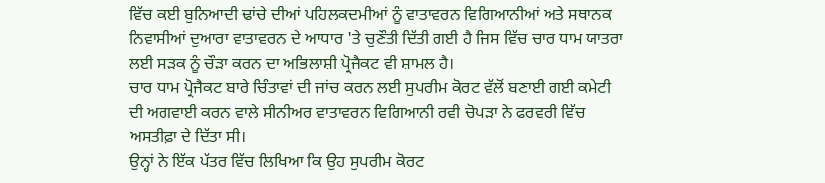ਵਿੱਚ ਕਈ ਬੁਨਿਆਦੀ ਢਾਂਚੇ ਦੀਆਂ ਪਹਿਲਕਦਮੀਆਂ ਨੂੰ ਵਾਤਾਵਰਨ ਵਿਗਿਆਨੀਆਂ ਅਤੇ ਸਥਾਨਕ ਨਿਵਾਸੀਆਂ ਦੁਆਰਾ ਵਾਤਾਵਰਨ ਦੇ ਆਧਾਰ 'ਤੇ ਚੁਣੌਤੀ ਦਿੱਤੀ ਗਈ ਹੈ ਜਿਸ ਵਿੱਚ ਚਾਰ ਧਾਮ ਯਾਤਰਾ ਲਈ ਸੜਕ ਨੂੰ ਚੌੜਾ ਕਰਨ ਦਾ ਅਭਿਲਾਸ਼ੀ ਪ੍ਰੋਜੈਕਟ ਵੀ ਸ਼ਾਮਲ ਹੈ।
ਚਾਰ ਧਾਮ ਪ੍ਰੋਜੈਕਟ ਬਾਰੇ ਚਿੰਤਾਵਾਂ ਦੀ ਜਾਂਚ ਕਰਨ ਲਈ ਸੁਪਰੀਮ ਕੋਰਟ ਵੱਲੋਂ ਬਣਾਈ ਗਈ ਕਮੇਟੀ ਦੀ ਅਗਵਾਈ ਕਰਨ ਵਾਲੇ ਸੀਨੀਅਰ ਵਾਤਾਵਰਨ ਵਿਗਿਆਨੀ ਰਵੀ ਚੋਪੜਾ ਨੇ ਫਰਵਰੀ ਵਿੱਚ ਅਸਤੀਫ਼ਾ ਦੇ ਦਿੱਤਾ ਸੀ।
ਉਨ੍ਹਾਂ ਨੇ ਇੱਕ ਪੱਤਰ ਵਿੱਚ ਲਿਖਿਆ ਕਿ ਉਹ ਸੁਪਰੀਮ ਕੋਰਟ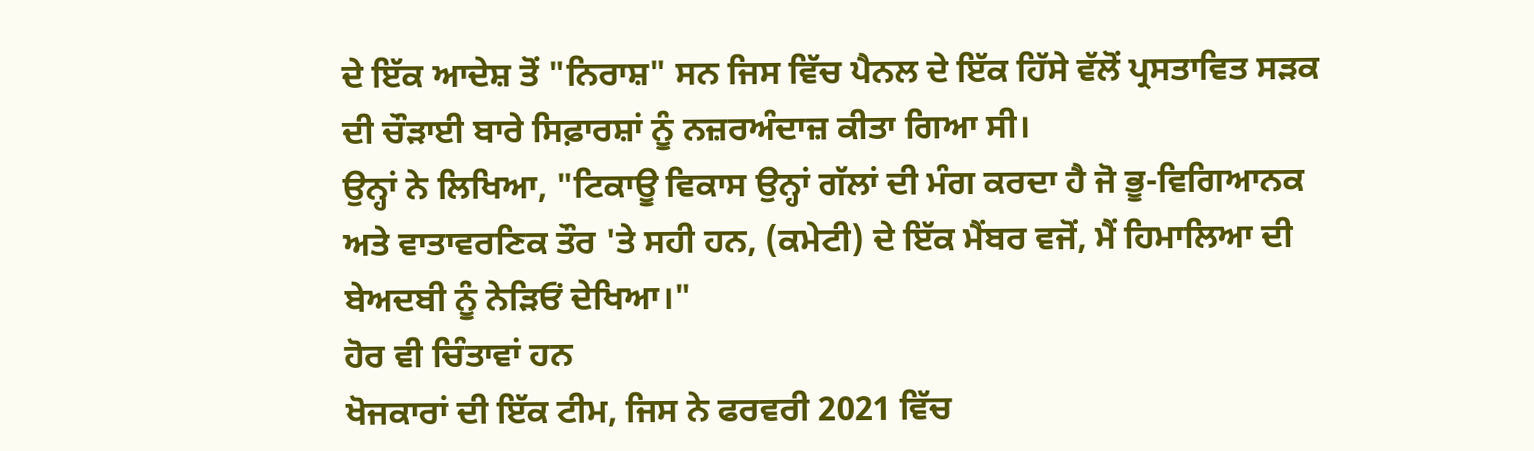ਦੇ ਇੱਕ ਆਦੇਸ਼ ਤੋਂ "ਨਿਰਾਸ਼" ਸਨ ਜਿਸ ਵਿੱਚ ਪੈਨਲ ਦੇ ਇੱਕ ਹਿੱਸੇ ਵੱਲੋਂ ਪ੍ਰਸਤਾਵਿਤ ਸੜਕ ਦੀ ਚੌੜਾਈ ਬਾਰੇ ਸਿਫ਼ਾਰਸ਼ਾਂ ਨੂੰ ਨਜ਼ਰਅੰਦਾਜ਼ ਕੀਤਾ ਗਿਆ ਸੀ।
ਉਨ੍ਹਾਂ ਨੇ ਲਿਖਿਆ, "ਟਿਕਾਊ ਵਿਕਾਸ ਉਨ੍ਹਾਂ ਗੱਲਾਂ ਦੀ ਮੰਗ ਕਰਦਾ ਹੈ ਜੋ ਭੂ-ਵਿਗਿਆਨਕ ਅਤੇ ਵਾਤਾਵਰਣਿਕ ਤੌਰ 'ਤੇ ਸਹੀ ਹਨ, (ਕਮੇਟੀ) ਦੇ ਇੱਕ ਮੈਂਬਰ ਵਜੋਂ, ਮੈਂ ਹਿਮਾਲਿਆ ਦੀ ਬੇਅਦਬੀ ਨੂੰ ਨੇੜਿਓਂ ਦੇਖਿਆ।"
ਹੋਰ ਵੀ ਚਿੰਤਾਵਾਂ ਹਨ
ਖੋਜਕਾਰਾਂ ਦੀ ਇੱਕ ਟੀਮ, ਜਿਸ ਨੇ ਫਰਵਰੀ 2021 ਵਿੱਚ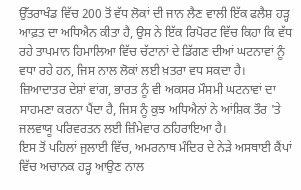ਉੱਤਰਾਖੰਡ ਵਿੱਚ 200 ਤੋਂ ਵੱਧ ਲੋਕਾਂ ਦੀ ਜਾਨ ਲੈਣ ਵਾਲੀ ਇੱਕ ਫਲੈਸ਼ ਹੜ੍ਹ ਆਫ਼ਤ ਦਾ ਅਧਿਐਨ ਕੀਤਾ ਹੈ, ਉਸ ਨੇ ਇੱਕ ਰਿਪੋਰਟ ਵਿੱਚ ਕਿਹਾ ਕਿ ਵੱਧ ਰਹੇ ਤਾਪਮਾਨ ਹਿਮਾਲਿਆ ਵਿੱਚ ਚੱਟਾਨਾਂ ਦੇ ਡਿੱਗਣ ਦੀਆਂ ਘਟਨਾਵਾਂ ਨੂੰ ਵਧਾ ਰਹੇ ਹਨ, ਜਿਸ ਨਾਲ ਲੋਕਾਂ ਲਈ ਖ਼ਤਰਾ ਵਧ ਸਕਦਾ ਹੈ।
ਜ਼ਿਆਦਾਤਰ ਦੇਸ਼ਾਂ ਵਾਂਗ, ਭਾਰਤ ਨੂੰ ਵੀ ਅਕਸਰ ਮੌਸਮੀ ਘਟਨਾਵਾਂ ਦਾ ਸਾਹਮਣਾ ਕਰਨਾ ਪੈਂਦਾ ਹੈ, ਜਿਸ ਨੂੰ ਕੁਝ ਅਧਿਐਨਾਂ ਨੇ ਆਂਸ਼ਿਕ ਤੌਰ 'ਤੇ ਜਲਵਾਯੂ ਪਰਿਵਰਤਨ ਲਈ ਜ਼ਿੰਮੇਵਾਰ ਠਹਿਰਾਇਆ ਹੈ।
ਇਸ ਤੋਂ ਪਹਿਲਾਂ ਜੁਲਾਈ ਵਿੱਚ, ਅਮਰਨਾਥ ਮੰਦਿਰ ਦੇ ਨੇੜੇ ਅਸਥਾਈ ਕੈਂਪਾਂ ਵਿੱਚ ਅਚਾਨਕ ਹੜ੍ਹ ਆਉਣ ਨਾਲ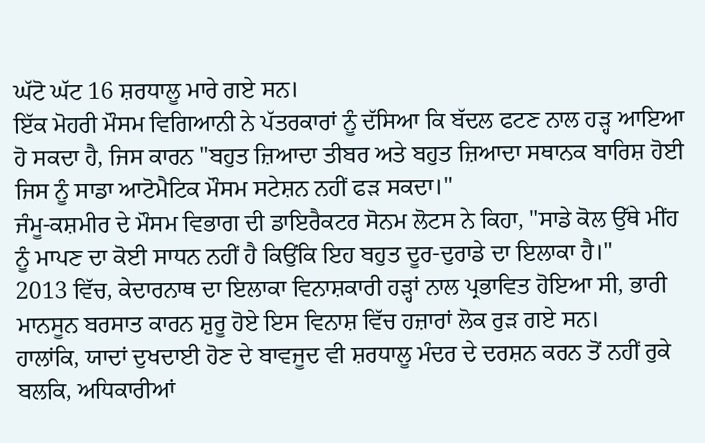ਘੱਟੋ ਘੱਟ 16 ਸ਼ਰਧਾਲੂ ਮਾਰੇ ਗਏ ਸਨ।
ਇੱਕ ਮੋਹਰੀ ਮੌਸਮ ਵਿਗਿਆਨੀ ਨੇ ਪੱਤਰਕਾਰਾਂ ਨੂੰ ਦੱਸਿਆ ਕਿ ਬੱਦਲ ਫਟਣ ਨਾਲ ਹੜ੍ਹ ਆਇਆ ਹੋ ਸਕਦਾ ਹੈ, ਜਿਸ ਕਾਰਨ "ਬਹੁਤ ਜ਼ਿਆਦਾ ਤੀਬਰ ਅਤੇ ਬਹੁਤ ਜ਼ਿਆਦਾ ਸਥਾਨਕ ਬਾਰਿਸ਼ ਹੋਈ ਜਿਸ ਨੂੰ ਸਾਡਾ ਆਟੋਮੈਟਿਕ ਮੌਸਮ ਸਟੇਸ਼ਨ ਨਹੀਂ ਫੜ ਸਕਦਾ।"
ਜੰਮੂ-ਕਸ਼ਮੀਰ ਦੇ ਮੌਸਮ ਵਿਭਾਗ ਦੀ ਡਾਇਰੈਕਟਰ ਸੋਨਮ ਲੋਟਸ ਨੇ ਕਿਹਾ, "ਸਾਡੇ ਕੋਲ ਉੱਥੇ ਮੀਂਹ ਨੂੰ ਮਾਪਣ ਦਾ ਕੋਈ ਸਾਧਨ ਨਹੀਂ ਹੈ ਕਿਉਂਕਿ ਇਹ ਬਹੁਤ ਦੂਰ-ਦੁਰਾਡੇ ਦਾ ਇਲਾਕਾ ਹੈ।"
2013 ਵਿੱਚ, ਕੇਦਾਰਨਾਥ ਦਾ ਇਲਾਕਾ ਵਿਨਾਸ਼ਕਾਰੀ ਹੜ੍ਹਾਂ ਨਾਲ ਪ੍ਰਭਾਵਿਤ ਹੋਇਆ ਸੀ, ਭਾਰੀ ਮਾਨਸੂਨ ਬਰਸਾਤ ਕਾਰਨ ਸ਼ੁਰੂ ਹੋਏ ਇਸ ਵਿਨਾਸ਼ ਵਿੱਚ ਹਜ਼ਾਰਾਂ ਲੋਕ ਰੁੜ ਗਏ ਸਨ।
ਹਾਲਾਂਕਿ, ਯਾਦਾਂ ਦੁਖਦਾਈ ਹੋਣ ਦੇ ਬਾਵਜੂਦ ਵੀ ਸ਼ਰਧਾਲੂ ਮੰਦਰ ਦੇ ਦਰਸ਼ਨ ਕਰਨ ਤੋਂ ਨਹੀਂ ਰੁਕੇ ਬਲਕਿ, ਅਧਿਕਾਰੀਆਂ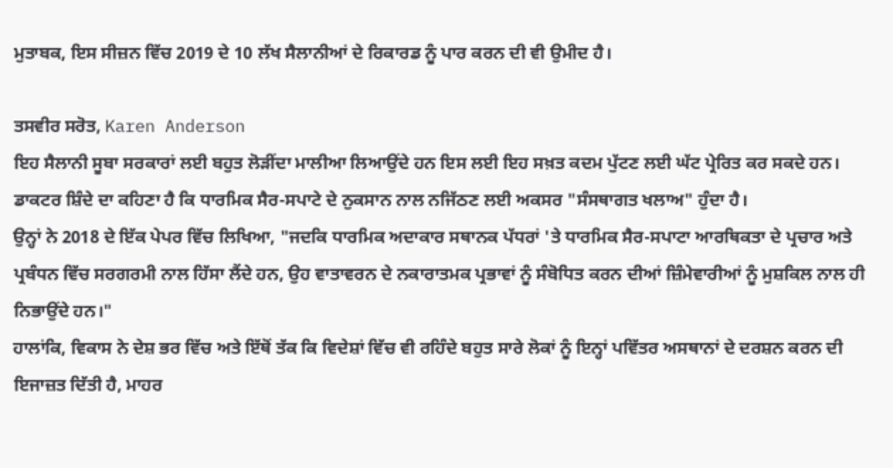ਮੁਤਾਬਕ, ਇਸ ਸੀਜ਼ਨ ਵਿੱਚ 2019 ਦੇ 10 ਲੱਖ ਸੈਲਾਨੀਆਂ ਦੇ ਰਿਕਾਰਡ ਨੂੰ ਪਾਰ ਕਰਨ ਦੀ ਵੀ ਉਮੀਦ ਹੈ।

ਤਸਵੀਰ ਸਰੋਤ, Karen Anderson
ਇਹ ਸੈਲਾਨੀ ਸੂਬਾ ਸਰਕਾਰਾਂ ਲਈ ਬਹੁਤ ਲੋੜੀਂਦਾ ਮਾਲੀਆ ਲਿਆਉਂਦੇ ਹਨ ਇਸ ਲਈ ਇਹ ਸਖ਼ਤ ਕਦਮ ਪੁੱਟਣ ਲਈ ਘੱਟ ਪ੍ਰੇਰਿਤ ਕਰ ਸਕਦੇ ਹਨ।
ਡਾਕਟਰ ਸ਼ਿੰਦੇ ਦਾ ਕਹਿਣਾ ਹੈ ਕਿ ਧਾਰਮਿਕ ਸੈਰ-ਸਪਾਟੇ ਦੇ ਨੁਕਸਾਨ ਨਾਲ ਨਜਿੱਠਣ ਲਈ ਅਕਸਰ "ਸੰਸਥਾਗਤ ਖਲਾਅ" ਹੁੰਦਾ ਹੈ।
ਉਨ੍ਹਾਂ ਨੇ 2018 ਦੇ ਇੱਕ ਪੇਪਰ ਵਿੱਚ ਲਿਖਿਆ, "ਜਦਕਿ ਧਾਰਮਿਕ ਅਦਾਕਾਰ ਸਥਾਨਕ ਪੱਧਰਾਂ 'ਤੇ ਧਾਰਮਿਕ ਸੈਰ-ਸਪਾਟਾ ਆਰਥਿਕਤਾ ਦੇ ਪ੍ਰਚਾਰ ਅਤੇ ਪ੍ਰਬੰਧਨ ਵਿੱਚ ਸਰਗਰਮੀ ਨਾਲ ਹਿੱਸਾ ਲੈਂਦੇ ਹਨ, ਉਹ ਵਾਤਾਵਰਨ ਦੇ ਨਕਾਰਾਤਮਕ ਪ੍ਰਭਾਵਾਂ ਨੂੰ ਸੰਬੋਧਿਤ ਕਰਨ ਦੀਆਂ ਜ਼ਿੰਮੇਵਾਰੀਆਂ ਨੂੰ ਮੁਸ਼ਕਿਲ ਨਾਲ ਹੀ ਨਿਭਾਉਂਦੇ ਹਨ।"
ਹਾਲਾਂਕਿ, ਵਿਕਾਸ ਨੇ ਦੇਸ਼ ਭਰ ਵਿੱਚ ਅਤੇ ਇੱਥੋਂ ਤੱਕ ਕਿ ਵਿਦੇਸ਼ਾਂ ਵਿੱਚ ਵੀ ਰਹਿੰਦੇ ਬਹੁਤ ਸਾਰੇ ਲੋਕਾਂ ਨੂੰ ਇਨ੍ਹਾਂ ਪਵਿੱਤਰ ਅਸਥਾਨਾਂ ਦੇ ਦਰਸ਼ਨ ਕਰਨ ਦੀ ਇਜਾਜ਼ਤ ਦਿੱਤੀ ਹੈ, ਮਾਹਰ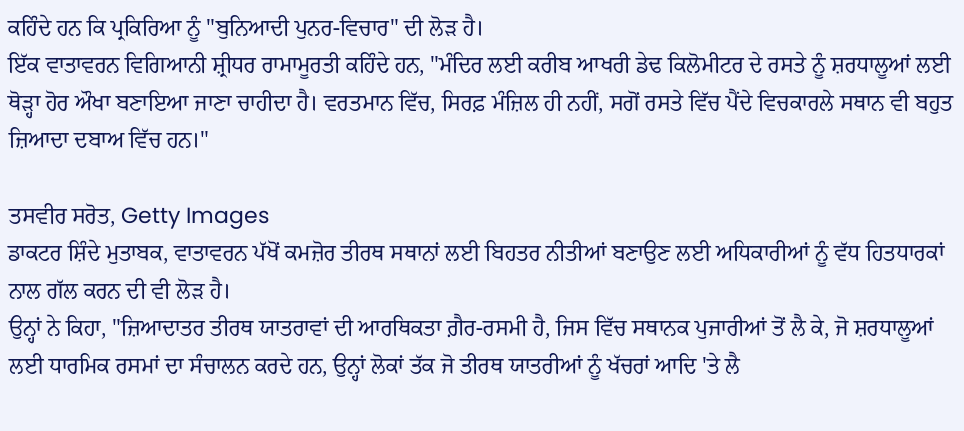ਕਹਿੰਦੇ ਹਨ ਕਿ ਪ੍ਰਕਿਰਿਆ ਨੂੰ "ਬੁਨਿਆਦੀ ਪੁਨਰ-ਵਿਚਾਰ" ਦੀ ਲੋੜ ਹੈ।
ਇੱਕ ਵਾਤਾਵਰਨ ਵਿਗਿਆਨੀ ਸ਼੍ਰੀਧਰ ਰਾਮਾਮੂਰਤੀ ਕਹਿੰਦੇ ਹਨ, "ਮੰਦਿਰ ਲਈ ਕਰੀਬ ਆਖਰੀ ਡੇਢ ਕਿਲੋਮੀਟਰ ਦੇ ਰਸਤੇ ਨੂੰ ਸ਼ਰਧਾਲੂਆਂ ਲਈ ਥੋੜ੍ਹਾ ਹੋਰ ਔਖਾ ਬਣਾਇਆ ਜਾਣਾ ਚਾਹੀਦਾ ਹੈ। ਵਰਤਮਾਨ ਵਿੱਚ, ਸਿਰਫ਼ ਮੰਜ਼ਿਲ ਹੀ ਨਹੀਂ, ਸਗੋਂ ਰਸਤੇ ਵਿੱਚ ਪੈਂਦੇ ਵਿਚਕਾਰਲੇ ਸਥਾਨ ਵੀ ਬਹੁਤ ਜ਼ਿਆਦਾ ਦਬਾਅ ਵਿੱਚ ਹਨ।"

ਤਸਵੀਰ ਸਰੋਤ, Getty Images
ਡਾਕਟਰ ਸ਼ਿੰਦੇ ਮੁਤਾਬਕ, ਵਾਤਾਵਰਨ ਪੱਖੋਂ ਕਮਜ਼ੋਰ ਤੀਰਥ ਸਥਾਨਾਂ ਲਈ ਬਿਹਤਰ ਨੀਤੀਆਂ ਬਣਾਉਣ ਲਈ ਅਧਿਕਾਰੀਆਂ ਨੂੰ ਵੱਧ ਹਿਤਧਾਰਕਾਂ ਨਾਲ ਗੱਲ ਕਰਨ ਦੀ ਵੀ ਲੋੜ ਹੈ।
ਉਨ੍ਹਾਂ ਨੇ ਕਿਹਾ, "ਜ਼ਿਆਦਾਤਰ ਤੀਰਥ ਯਾਤਰਾਵਾਂ ਦੀ ਆਰਥਿਕਤਾ ਗ਼ੈਰ-ਰਸਮੀ ਹੈ, ਜਿਸ ਵਿੱਚ ਸਥਾਨਕ ਪੁਜਾਰੀਆਂ ਤੋਂ ਲੈ ਕੇ, ਜੋ ਸ਼ਰਧਾਲੂਆਂ ਲਈ ਧਾਰਮਿਕ ਰਸਮਾਂ ਦਾ ਸੰਚਾਲਨ ਕਰਦੇ ਹਨ, ਉਨ੍ਹਾਂ ਲੋਕਾਂ ਤੱਕ ਜੋ ਤੀਰਥ ਯਾਤਰੀਆਂ ਨੂੰ ਖੱਚਰਾਂ ਆਦਿ 'ਤੇ ਲੈ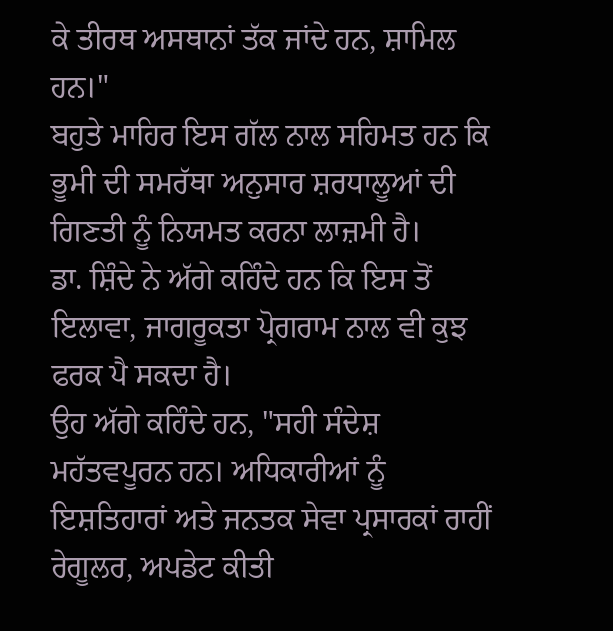ਕੇ ਤੀਰਥ ਅਸਥਾਨਾਂ ਤੱਕ ਜਾਂਦੇ ਹਨ, ਸ਼ਾਮਿਲ ਹਨ।"
ਬਹੁਤੇ ਮਾਹਿਰ ਇਸ ਗੱਲ ਨਾਲ ਸਹਿਮਤ ਹਨ ਕਿ ਭੂਮੀ ਦੀ ਸਮਰੱਥਾ ਅਨੁਸਾਰ ਸ਼ਰਧਾਲੂਆਂ ਦੀ ਗਿਣਤੀ ਨੂੰ ਨਿਯਮਤ ਕਰਨਾ ਲਾਜ਼ਮੀ ਹੈ।
ਡਾ. ਸ਼ਿੰਦੇ ਨੇ ਅੱਗੇ ਕਹਿੰਦੇ ਹਨ ਕਿ ਇਸ ਤੋਂ ਇਲਾਵਾ, ਜਾਗਰੂਕਤਾ ਪ੍ਰੋਗਰਾਮ ਨਾਲ ਵੀ ਕੁਝ ਫਰਕ ਪੈ ਸਕਦਾ ਹੈ।
ਉਹ ਅੱਗੇ ਕਹਿੰਦੇ ਹਨ, "ਸਹੀ ਸੰਦੇਸ਼ ਮਹੱਤਵਪੂਰਨ ਹਨ। ਅਧਿਕਾਰੀਆਂ ਨੂੰ ਇਸ਼ਤਿਹਾਰਾਂ ਅਤੇ ਜਨਤਕ ਸੇਵਾ ਪ੍ਰਸਾਰਕਾਂ ਰਾਹੀਂ ਰੇਗੂਲਰ, ਅਪਡੇਟ ਕੀਤੀ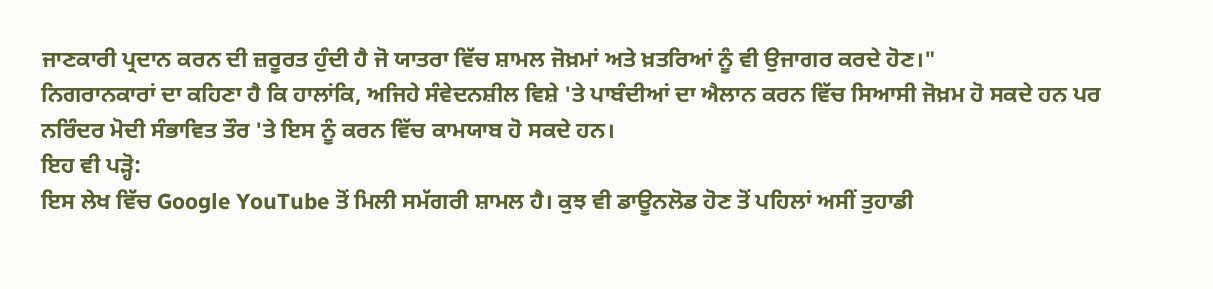ਜਾਣਕਾਰੀ ਪ੍ਰਦਾਨ ਕਰਨ ਦੀ ਜ਼ਰੂਰਤ ਹੁੰਦੀ ਹੈ ਜੋ ਯਾਤਰਾ ਵਿੱਚ ਸ਼ਾਮਲ ਜੋਖ਼ਮਾਂ ਅਤੇ ਖ਼ਤਰਿਆਂ ਨੂੰ ਵੀ ਉਜਾਗਰ ਕਰਦੇ ਹੋਣ।"
ਨਿਗਰਾਨਕਾਰਾਂ ਦਾ ਕਹਿਣਾ ਹੈ ਕਿ ਹਾਲਾਂਕਿ, ਅਜਿਹੇ ਸੰਵੇਦਨਸ਼ੀਲ ਵਿਸ਼ੇ 'ਤੇ ਪਾਬੰਦੀਆਂ ਦਾ ਐਲਾਨ ਕਰਨ ਵਿੱਚ ਸਿਆਸੀ ਜੋਖ਼ਮ ਹੋ ਸਕਦੇ ਹਨ ਪਰ ਨਰਿੰਦਰ ਮੋਦੀ ਸੰਭਾਵਿਤ ਤੌਰ 'ਤੇ ਇਸ ਨੂੰ ਕਰਨ ਵਿੱਚ ਕਾਮਯਾਬ ਹੋ ਸਕਦੇ ਹਨ।
ਇਹ ਵੀ ਪੜ੍ਹੋ:
ਇਸ ਲੇਖ ਵਿੱਚ Google YouTube ਤੋਂ ਮਿਲੀ ਸਮੱਗਰੀ ਸ਼ਾਮਲ ਹੈ। ਕੁਝ ਵੀ ਡਾਊਨਲੋਡ ਹੋਣ ਤੋਂ ਪਹਿਲਾਂ ਅਸੀਂ ਤੁਹਾਡੀ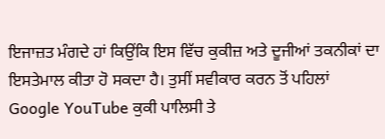ਇਜਾਜ਼ਤ ਮੰਗਦੇ ਹਾਂ ਕਿਉਂਕਿ ਇਸ ਵਿੱਚ ਕੁਕੀਜ਼ ਅਤੇ ਦੂਜੀਆਂ ਤਕਨੀਕਾਂ ਦਾ ਇਸਤੇਮਾਲ ਕੀਤਾ ਹੋ ਸਕਦਾ ਹੈ। ਤੁਸੀਂ ਸਵੀਕਾਰ ਕਰਨ ਤੋਂ ਪਹਿਲਾਂ Google YouTube ਕੁਕੀ ਪਾਲਿਸੀ ਤੇ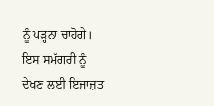ਨੂੰ ਪੜ੍ਹਨਾ ਚਾਹੋਗੇ। ਇਸ ਸਮੱਗਰੀ ਨੂੰ ਦੇਖਣ ਲਈ ਇਜਾਜ਼ਤ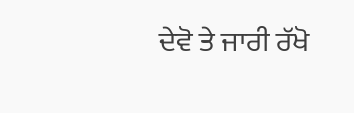ਦੇਵੋ ਤੇ ਜਾਰੀ ਰੱਖੋ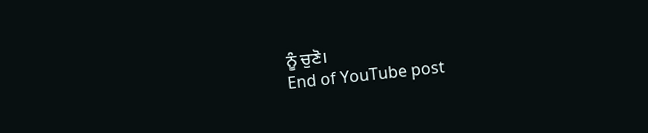ਨੂੰ ਚੁਣੋ।
End of YouTube post